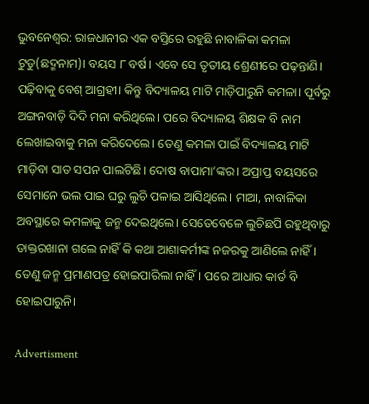ଭୁବନେଶ୍ୱର: ରାଜଧାନୀର ଏକ ବସ୍ତିରେ ରହୁଛି ନାବାଳିକା କମଳା ଟୁଡୁ(ଛଦ୍ମନାମ)। ବୟସ ୮ ବର୍ଷ। ଏବେ ସେ ତୃତୀୟ ଶ୍ରେଣୀରେ ପଢ଼ନ୍ତାଣି। ପଢ଼ିବାକୁ ବେଶ୍ ଆଗ୍ରହୀ। କିନ୍ତୁ ବିଦ୍ୟାଳୟ ମାଟି ମାଡ଼ିପାରୁନି କମଳା। ପୂର୍ବରୁ ଅଙ୍ଗନବାଡ଼ି ଦିଦି ମନା କରିଥିଲେ। ପରେ ବିଦ୍ୟାଳୟ ଶିକ୍ଷକ ବି ନାମ ଲେଖାଇବାକୁ ମନା କରିଦେଲେ। ତେଣୁ କମଳା ପାଇଁ ବିଦ୍ୟାଳୟ ମାଟି ମାଡ଼ିବା ସାତ ସପନ ପାଲଟିଛି। ଦୋଷ ବାପାମା’ଙ୍କର। ଅପ୍ରାପ୍ତ ବୟସ‌ରେ ସେମାନେ ଭଲ ପାଇ ଘରୁ ଲୁଚି ପଳାଇ ଆସିଥିଲେ। ମାଆ, ନାବାଳିକା ଅବସ୍ଥାରେ କମଳାକୁ ଜନ୍ମ ଦେଇଥିଲେ। ସେତେବେଳେ ଲୁଚିଛପି ରହୁଥିବାରୁ ଡାକ୍ତରଖାନା ଗଲେ ନାହିଁ କି କଥା ଆଶାକର୍ମୀଙ୍କ ନଜରକୁ ଆଣିଲେ ନାହିଁ। ତେଣୁ ଜନ୍ମ ପ୍ରମାଣପତ୍ର ହୋଇପାରିଲା ନାହିଁ। ପରେ ଆଧାର କାର୍ଡ ବି ହୋଇପାରୁନି।

Advertisment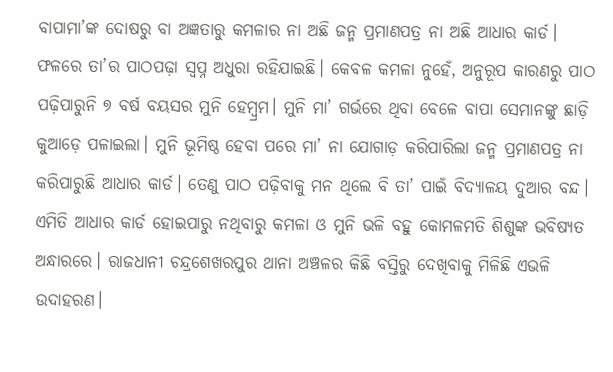ବାପାମା’ଙ୍କ ଦୋଷରୁ ବା ଅଜ୍ଞତାରୁ କମଳାର ନା ଅଛି ଜନ୍ମ ପ୍ରମାଣପତ୍ର ନା ଅଛି ଆଧାର କାର୍ଡ। ଫଳ‌ରେ ତା’ର ପାଠପଢ଼ା ସ୍ବପ୍ନ ଅଧୁରା ରହିଯାଇଛି। କେବଳ କମଳା ନୁହେଁ, ଅନୁରୂପ କାରଣରୁ ପାଠ ପଢ଼ିପାରୁନି ୭ ବର୍ଷ ବୟସର ମୁନି ହେମ୍ବ୍ରମ। ମୁନି ମା’ ଗର୍ଭରେ ଥିବା ବେଳେ ବାପା ସେମାନଙ୍କୁ ଛାଡ଼ି କୁଆଡ଼େ ପଳାଇଲା। ମୁନି ଭୂମିଷ୍ଠ ହେବା ପରେ ମା’ ନା ଯୋଗାଡ଼ କରିପାରିଲା ଜନ୍ମ ପ୍ରମାଣପତ୍ର ନା କରିପାରୁଛି ଆଧାର କାର୍ଡ। ତେଣୁ ପାଠ ପଢ଼ିବାକୁ ମନ ଥିଲେ ବି ତା’ ପାଇଁ ବିଦ୍ୟାଳୟ ଦୁଆର ବନ୍ଦ। ଏମିତି ଆଧାର କାର୍ଡ ହୋଇପାରୁ ନଥିବାରୁ କମଳା ଓ ମୁନି ଭଳି ବହୁ କୋମଳମତି ଶିଶୁଙ୍କ ଭବିଷ୍ୟତ ଅନ୍ଧାରରେ। ରାଜଧାନୀ ଚନ୍ଦ୍ରଶେଖରପୁର ଥାନା ଅଞ୍ଚଳର କିଛି ବସ୍ତିରୁ ଦେଖିବାକୁ ମିଳିଛି ଏଭଳି ଉଦାହରଣ।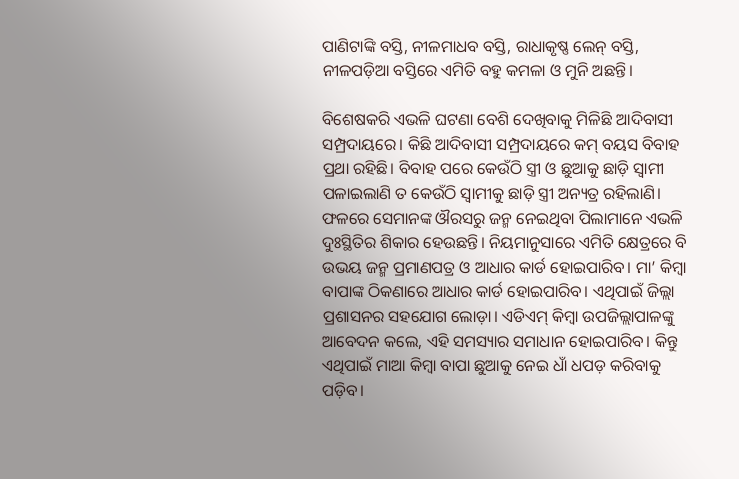ପାଣିଟାଙ୍କି ବସ୍ତି, ନୀଳମାଧବ ବସ୍ତି, ରାଧାକୃଷ୍ଣ ଲେନ୍‌ ବସ୍ତି, ନୀଳପଡ଼ିଆ ବସ୍ତିରେ ଏମିତି ବହୁ କମଳା ଓ ମୁନି ଅଛନ୍ତି।

ବିଶେଷକରି ଏଭଳି ଘଟଣା ବେଶି ଦେଖିବାକୁ ମିଳିଛି ଆଦିବାସୀ ସମ୍ପ୍ରଦାୟରେ। କିଛି ଆଦିବାସୀ ସମ୍ପ୍ରଦାୟରେ କମ୍‌ ବୟସ ବିବାହ ପ୍ରଥା ରହିଛି। ବିବାହ ପରେ କେଉଁଠି ସ୍ତ୍ରୀ ଓ ଛୁଆକୁ ଛାଡ଼ି ସ୍ବାମୀ ପଳାଇଲାଣି ତ କେଉଁଠି ସ୍ବାମୀକୁ ଛାଡ଼ି ସ୍ତ୍ରୀ ଅନ୍ୟତ୍ର ରହିଲାଣି। ଫଳରେ ସେମାନଙ୍କ ଔରସରୁ ଜନ୍ମ ନେଇଥିବା ପିଲାମାନେ ଏଭଳି ଦୁଃସ୍ଥିତିର ଶିକାର ହେଉଛନ୍ତି। ନିୟମାନୁସାରେ ଏମିତି କ୍ଷେତ୍ରରେ ବି ଉଭୟ ଜନ୍ମ ପ୍ରମାଣପତ୍ର ଓ ଆଧାର କାର୍ଡ ହୋଇପାରିବ। ମା’ କିମ୍ବା ବାପାଙ୍କ ଠିକଣାରେ ଆଧାର କାର୍ଡ ହୋଇପାରିବ। ଏଥିପାଇଁ ଜିଲ୍ଲା ପ୍ରଶାସନର ସହଯୋଗ ଲୋଡ଼ା। ଏଡିଏମ୍‌ କିମ୍ବା ଉପଜିଲ୍ଲାପାଳଙ୍କୁ ଆବେଦନ କଲେ, ଏହି ସମସ୍ୟାର ସମାଧାନ ହୋଇପାରିବ। କିନ୍ତୁ ଏଥିପାଇଁ ମାଆ କିମ୍ବା ବାପା ଛୁଆକୁ ନେଇ ଧାଁ ଧପଡ଼ କରିବାକୁ ପଡ଼ିବ।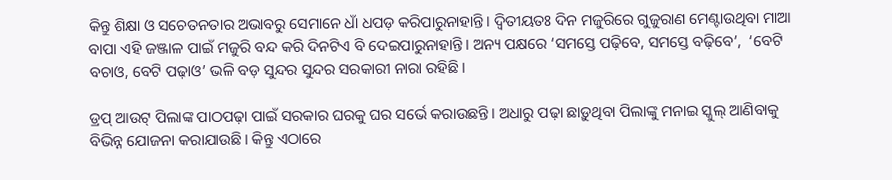କିନ୍ତୁ ଶିକ୍ଷା ଓ ସଚେତନତାର ଅଭାବରୁ ସେମାନେ ଧାଁ ଧପଡ଼ କରିପାରୁନାହାନ୍ତି। ଦ୍ବିତୀୟତଃ ଦିନ ମଜୁରିରେ ଗୁଜୁରାଣ ମେଣ୍ଟାଉଥିବା ମାଆ ବାପା ଏହି ଜଞ୍ଜାଳ ପାଇଁ ମଜୁରି ବନ୍ଦ କରି ଦିନଟିଏ ବି ଦେଇପାରୁନାହାନ୍ତି। ଅନ୍ୟ ପକ୍ଷରେ ‘ସମସ୍ତେ ପଢ଼ିବେ, ସମସ୍ତେ ବଢ଼ିବେ’,  ‘ବେଟି ବଚାଓ, ବେଟି ପଢ଼ାଓ’ ଭଳି ବଡ଼ ସୁନ୍ଦର ସୁନ୍ଦର ସରକାରୀ ନାରା ରହିଛି।

ଡ୍ରପ୍‌ ଆଉଟ୍‌ ପିଲାଙ୍କ ପାଠପଢ଼ା ପାଇଁ ସରକାର ଘରକୁ ଘର ସର୍ଭେ କରାଉଛନ୍ତି। ଅଧାରୁ ପଢ଼ା ଛାଡ଼ୁଥିବା ପିଲାଙ୍କୁ ମନାଇ ସ୍କୁଲ୍‌ ଆଣିବାକୁ ବିଭିନ୍ନ ଯୋଜନା କରାଯାଉଛି। କିନ୍ତୁ ଏଠାରେ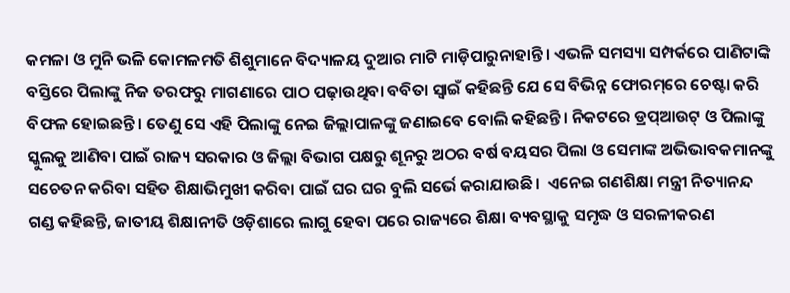କମଳା ଓ ମୁନି ଭଳି କୋମଳମତି ଶିଶୁମାନେ ବିଦ୍ୟାଳୟ ଦୁଆର ମାଟି ମାଡ଼ିପାରୁନାହାନ୍ତି। ଏଭଳି ସମସ୍ୟା ସମ୍ପର୍କରେ ପାଣିଟାଙ୍କି ବସ୍ତିରେ ପିଲାଙ୍କୁ ନିଜ ତରଫରୁ ମାଗଣାରେ ପାଠ ପଢ଼ାଉଥିବା ବବିତା ସ୍ୱାଇଁ କହିଛନ୍ତି ଯେ ସେ ବିଭିନ୍ନ ଫୋରମ୍‌ରେ ଚେଷ୍ଟା କରି  ବିଫଳ ହୋଇଛନ୍ତି। ତେଣୁ ସେ ଏହି ପିଲାଙ୍କୁ ନେଇ ଜିଲ୍ଲାପାଳଙ୍କୁ ଜଣାଇବେ ବୋଲି କହିଛନ୍ତି। ନିକଟରେ ଡ୍ରପ୍‌ଆଉଟ୍‌ ଓ ପିଲାଙ୍କୁ ସ୍କୁଲକୁ ଆଣିବା ପାଇଁ ରାଜ୍ୟ ସରକାର ଓ ଜିଲ୍ଲା ବିଭାଗ ପକ୍ଷରୁ ଶୂନରୁ ଅଠର ବର୍ଷ ବୟସର ପିଲା ଓ ସେମାଙ୍କ ଅଭିଭାବକମାନଙ୍କୁ ସଚେତନ କରିବା ସହିତ ଶିକ୍ଷାଭିମୁଖୀ କରିବା ପାଇଁ ଘର ଘର ବୁଲି ସର୍ଭେ କରାଯାଉଛି।  ଏନେଇ ଗଣଶିକ୍ଷା ମନ୍ତ୍ରୀ ନିତ୍ୟାନନ୍ଦ ଗଣ୍ଡ କହିଛନ୍ତି, ଜାତୀୟ ଶିକ୍ଷାନୀତି ଓଡ଼ିଶାରେ ଲାଗୁ ହେବା ପରେ ରାଜ୍ୟରେ ଶିକ୍ଷା ବ୍ୟବସ୍ଥାକୁ ସମୃଦ୍ଧ ଓ ସରଳୀକରଣ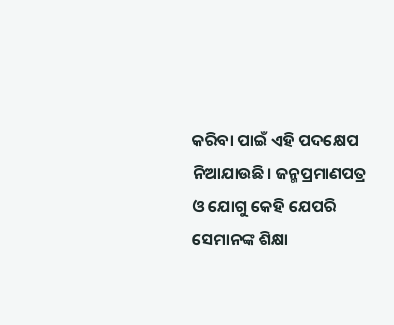କରିବା ପାଇଁ ଏହି ପଦକ୍ଷେପ ନିଆଯାଉଛି। ଜନ୍ମପ୍ରମାଣପତ୍ର ଓ ଯୋଗୁ କେହି ଯେପରି ସେମାନଙ୍କ ଶିକ୍ଷା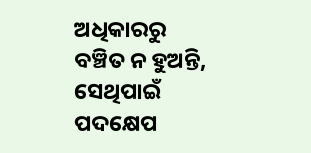ଅଧିକାରରୁ ବଞ୍ଚିତ ନ ହୁଅନ୍ତି, ସେଥିପାଇଁ ପଦକ୍ଷେପ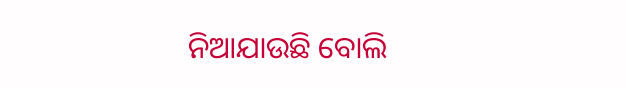ନିଆଯାଉଛି ବୋଲି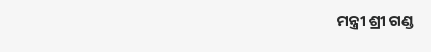ମନ୍ତ୍ରୀ ଶ୍ରୀ ଗଣ୍ଡ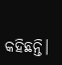କହିଛନ୍ତି।